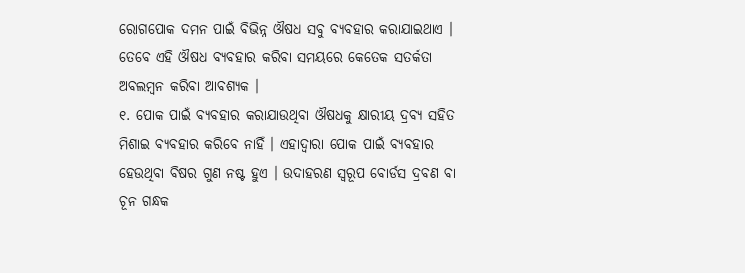ରୋଗପୋକ ଦମନ ପାଇଁ ବିଭିନ୍ନ ଔଷଧ ସବୁ ବ୍ୟବହାର କରାଯାଇଥାଏ । ତେବେ ଏହି ଔଷଧ ବ୍ୟବହାର କରିବା ସମୟରେ କେତେକ ସତର୍କତା ଅବଲମ୍ବନ କରିବା ଆବଶ୍ୟକ ।
୧. ପୋକ ପାଇଁ ବ୍ୟବହାର କରାଯାଉଥିବା ଔଷଧକୁ କ୍ଷାରୀୟ ଦ୍ରବ୍ୟ ସହିତ ମିଶାଇ ବ୍ୟବହାର କରିବେ ନାହିଁ । ଏହାଦ୍ୱାରା ପୋକ ପାଇଁ ବ୍ୟବହାର ହେଉଥିବା ବିଷର ଗୁଣ ନଷ୍ଟ ହୁଏ । ଉଦାହରଣ ସ୍ୱରୂପ ବୋର୍ଡସ ଦ୍ରବଣ ବା ଚୂନ ଗନ୍ଧକ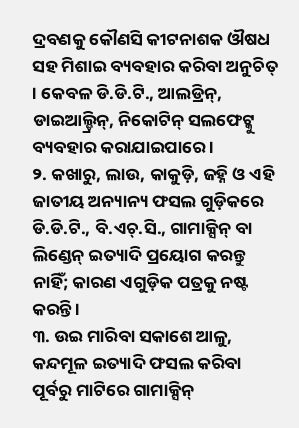ଦ୍ରବଣକୁ କୌଣସି କୀଟନାଶକ ଔଷଧ ସହ ମିଶାଇ ବ୍ୟବହାର କରିବା ଅନୁଚିତ୍ । କେବଳ ଡି.ଡି.ଟି., ଆଲଡ୍ରିନ୍, ଡାଇଆଲ୍ଡ୍ରିନ୍, ନିକୋଟିନ୍ ସଲଫେଟ୍କୁ ବ୍ୟବହାର କରାଯାଇପାରେ ।
୨. କଖାରୁ, ଲାଉ, କାକୁଡ଼ି, ଜହ୍ନି ଓ ଏହି ଜାତୀୟ ଅନ୍ୟାନ୍ୟ ଫସଲ ଗୁଡ଼ିକରେ ଡି.ଡି.ଟି., ବି.ଏଚ୍.ସି., ଗାମାକ୍ସିନ୍ ବା ଲିଣ୍ଡେନ୍ ଇତ୍ୟାଦି ପ୍ରୟୋଗ କରନ୍ତୁ ନାହିଁ; କାରଣ ଏଗୁଡ଼ିକ ପତ୍ରକୁ ନଷ୍ଟ କରନ୍ତି ।
୩. ଉଇ ମାରିବା ସକାଶେ ଆଳୁ, କନ୍ଦମୂଳ ଇତ୍ୟାଦି ଫସଲ କରିବା ପୂର୍ବରୁ ମାଟିରେ ଗାମାକ୍ସିନ୍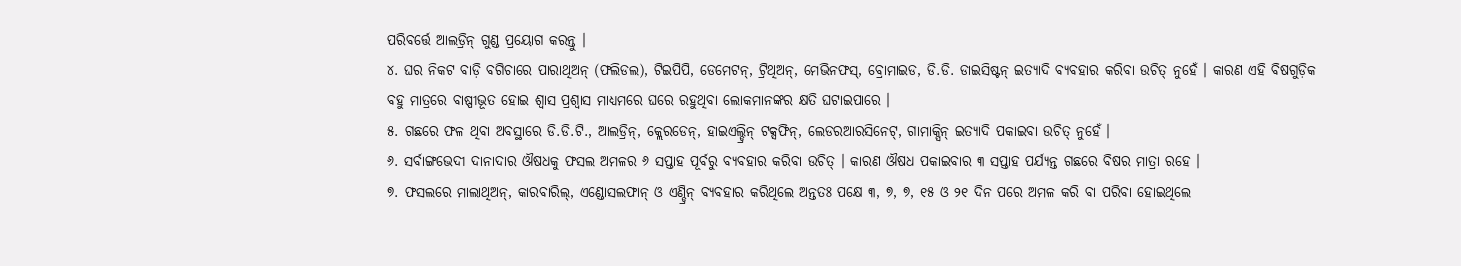ପରିବର୍ତ୍ତେ ଆଲଡ୍ରିନ୍ ଗୁଣ୍ଡ ପ୍ରୟୋଗ କରନ୍ତୁ ।
୪. ଘର ନିକଟ ବାଡ଼ି ବଗିଚାରେ ପାରାଥିଅନ୍ (ଫଲିଡଲ), ଟିଇପିପି, ଡେମେଟନ୍, ଟ୍ରିଥିଅନ୍, ମେଭିନଫସ୍, ବ୍ରୋମାଇଡ, ଡି.ଡି. ଡାଇସିଷ୍ଟନ୍ ଇତ୍ୟାଦି ବ୍ୟବହାର କରିବା ଉଚିତ୍ ନୁହେଁ । କାରଣ ଏହି ବିଷଗୁଡ଼ିକ ବହୁ ମାତ୍ରରେ ବାଷ୍ପୀଭୂତ ହୋଇ ଶ୍ୱାସ ପ୍ରଶ୍ୱାସ ମାଧ୍ୟମରେ ଘରେ ରହୁଥିବା ଲୋକମାନଙ୍କର କ୍ଷତି ଘଟାଇପାରେ ।
୫. ଗଛରେ ଫଳ ଥିବା ଅବସ୍ଥାରେ ଡି.ଡି.ଟି., ଆଲଡ୍ରିନ୍, କ୍ଲେରଡେନ୍, ହାଇଏଲ୍ଡ୍ରିନ୍ ଟକ୍ସଫିନ୍, ଲେଡରଆରସିନେଟ୍, ଗାମାକ୍ସିନ୍ ଇତ୍ୟାଦି ପକାଇବା ଉଚିତ୍ ନୁହେଁ ।
୬. ସର୍ବାଙ୍ଗଭେଦୀ ଦାନାଦାର ଔଷଧକୁ ଫସଲ ଅମଳର ୬ ସପ୍ତାହ ପୂର୍ବରୁ ବ୍ୟବହାର କରିବା ଉଚିତ୍ । କାରଣ ଔଷଧ ପକାଇବାର ୩ ସପ୍ତାହ ପର୍ଯ୍ୟନ୍ତ ଗଛରେ ବିଷର ମାତ୍ରା ରହେ ।
୭. ଫସଲରେ ମାଲାଥିଅନ୍, କାରବାରିଲ୍, ଏଣ୍ଡୋସଲଫାନ୍ ଓ ଏଣ୍ଡ୍ରିନ୍ ବ୍ୟବହାର କରିଥିଲେ ଅନ୍ତତଃ ପକ୍ଷେ ୩, ୭, ୭, ୧୫ ଓ ୨୧ ଦିନ ପରେ ଅମଳ କରି ବା ପରିବା ହୋଇଥିଲେ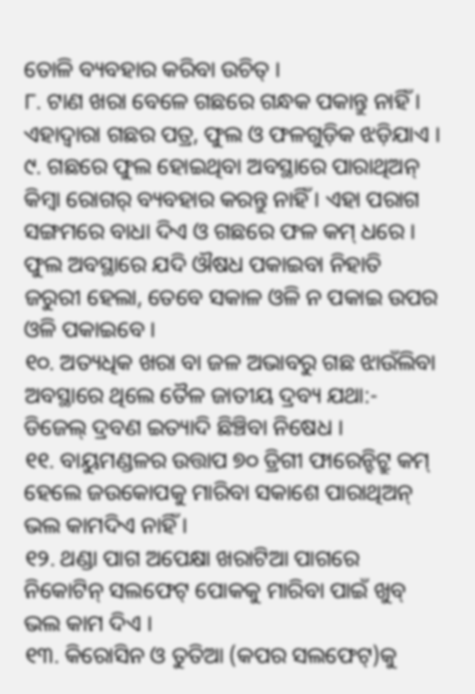ତୋଳି ବ୍ୟବହାର କରିବା ଉଚିତ୍ ।
୮. ଟାଣ ଖରା ବେଳେ ଗଛରେ ଗନ୍ଧକ ପକାନ୍ତୁ ନାହିଁ । ଏହାଦ୍ୱାରା ଗଛର ପତ୍ର, ଫୁଲ ଓ ଫଳଗୁଡ଼ିକ ଝଡ଼ିଯାଏ ।
୯. ଗଛରେ ଫୁଲ ହୋଇଥିବା ଅବସ୍ଥାରେ ପାରାଥିଅନ୍ କିମ୍ବା ରୋଗର୍ ବ୍ୟବହାର କରନ୍ତୁ ନାହିଁ । ଏହା ପରାଗ ସଙ୍ଗମରେ ବାଧା ଦିଏ ଓ ଗଛରେ ଫଳ କମ୍ ଧରେ । ଫୁଲ ଅବସ୍ଥାରେ ଯଦି ଔଷଧ ପକାଇବା ନିହାତି ଜରୁରୀ ହେଲା, ତେବେ ସକାଳ ଓଳି ନ ପକାଇ ଉପର ଓଳି ପକାଇବେ ।
୧୦. ଅତ୍ୟଧିକ ଖରା ବା ଜଳ ଅଭାବରୁ ଗଛ ଝାଉଁଲିବା ଅବସ୍ଥାରେ ଥିଲେ ତୈଳ ଜାତୀୟ ଦ୍ରବ୍ୟ ଯଥା:- ଡିଜେଲ୍ ଦ୍ରବଣ ଇତ୍ୟାଦି ଛିଞ୍ଚିବା ନିଷେଧ ।
୧୧. ବାୟୁମଣ୍ଡଳର ଉତ୍ତାପ ୭୦ ଡ୍ରିଗୀ ଫାରେନ୍ହିଟ୍ରୁ କମ୍ ହେଲେ ଜଉକୋପକୁ ମାରିବା ସକାଶେ ପାରାଥିଅନ୍ ଭଲ କାମଦିଏ ନାହିଁ ।
୧୨. ଥଣ୍ଡା ପାଗ ଅପେକ୍ଷା ଖରାଟିଆ ପାଗରେ ନିକୋଟିନ୍ ସଲଫେଟ୍ ପୋକକୁ ମାରିବା ପାଇଁ ଖୁବ୍ ଭଲ କାମ ଦିଏ ।
୧୩. କିରୋସିନ ଓ ତୁତିଆ (କପର ସଲଫେଟ୍)କୁ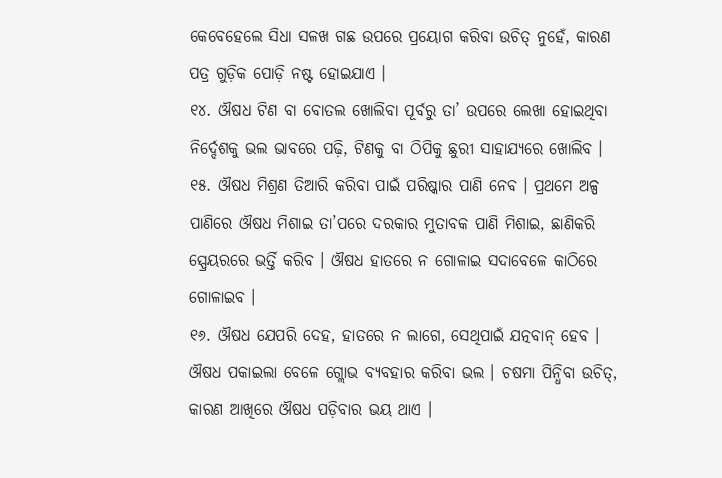କେବେହେଲେ ସିଧା ସଳଖ ଗଛ ଉପରେ ପ୍ରୟୋଗ କରିବା ଉଚିତ୍ ନୁହେଁ, କାରଣ ପତ୍ର ଗୁଡ଼ିକ ପୋଡ଼ି ନଷ୍ଟ ହୋଇଯାଏ ।
୧୪. ଔଷଧ ଟିଣ ବା ବୋତଲ ଖୋଲିବା ପୂର୍ବରୁ ତା’ ଉପରେ ଲେଖା ହୋଇଥିବା ନିର୍ଦ୍ଦେଶକୁ ଭଲ ଭାବରେ ପଢ଼ି, ଟିଣକୁ ବା ଠିପିକୁ ଛୁରୀ ସାହାଯ୍ୟରେ ଖୋଲିବ ।
୧୫. ଔଷଧ ମିଶ୍ରଣ ତିଆରି କରିବା ପାଇଁ ପରିଷ୍କାର ପାଣି ନେବ । ପ୍ରଥମେ ଅଳ୍ପ ପାଣିରେ ଔଷଧ ମିଶାଇ ତା’ପରେ ଦରକାର ମୁତାବକ ପାଣି ମିଶାଇ, ଛାଣିକରି ସ୍ପ୍ରେୟରରେ ଭର୍ତ୍ତି କରିବ । ଔଷଧ ହାତରେ ନ ଗୋଳାଇ ସଦାବେଳେ କାଠିରେ ଗୋଳାଇବ ।
୧୬. ଔଷଧ ଯେପରି ଦେହ, ହାତରେ ନ ଲାଗେ, ସେଥିପାଇଁ ଯତ୍ନବାନ୍ ହେବ । ଔଷଧ ପକାଇଲା ବେଳେ ଗ୍ଲୋଭ ବ୍ୟବହାର କରିବା ଭଲ । ଚଷମା ପିନ୍ଧିବା ଉଚିତ୍, କାରଣ ଆଖିରେ ଔଷଧ ପଡ଼ିବାର ଭୟ ଥାଏ ।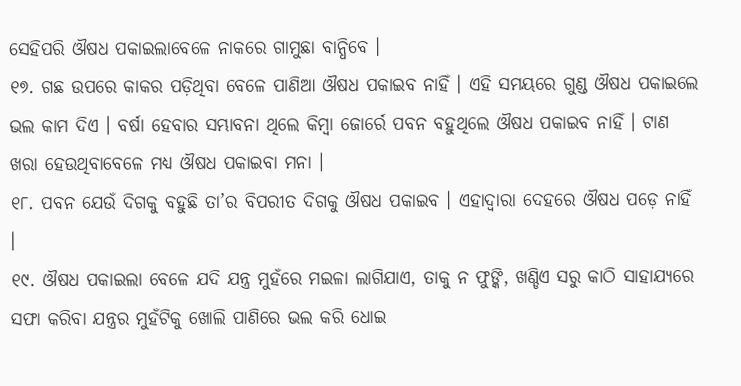ସେହିପରି ଔଷଧ ପକାଇଲାବେଳେ ନାକରେ ଗାମୁଛା ବାନ୍ଧିବେ ।
୧୭. ଗଛ ଉପରେ କାକର ପଡ଼ିଥିବା ବେଳେ ପାଣିଆ ଔଷଧ ପକାଇବ ନାହିଁ । ଏହି ସମୟରେ ଗୁଣ୍ଡ ଔଷଧ ପକାଇଲେ ଭଲ କାମ ଦିଏ । ବର୍ଷା ହେବାର ସମ୍ଭାବନା ଥିଲେ କିମ୍ବା ଜୋର୍ରେ ପବନ ବହୁଥିଲେ ଔଷଧ ପକାଇବ ନାହିଁ । ଟାଣ ଖରା ହେଉଥିବାବେଳେ ମଧ୍ୟ ଔଷଧ ପକାଇବା ମନା ।
୧୮. ପବନ ଯେଉଁ ଦିଗକୁ ବହୁଛି ତା’ର ବିପରୀତ ଦିଗକୁ ଔଷଧ ପକାଇବ । ଏହାଦ୍ୱାରା ଦେହରେ ଔଷଧ ପଡ଼େ ନାହିଁ ।
୧୯. ଔଷଧ ପକାଇଲା ବେଳେ ଯଦି ଯନ୍ତ୍ର ମୁହଁରେ ମଇଳା ଲାଗିଯାଏ, ତାକୁ ନ ଫୁଙ୍କି, ଖଣ୍ଡିଏ ସରୁ କାଠି ସାହାଯ୍ୟରେ ସଫା କରିବା ଯନ୍ତ୍ରର ମୁହଁଟିକୁ ଖୋଲି ପାଣିରେ ଭଲ କରି ଧୋଇ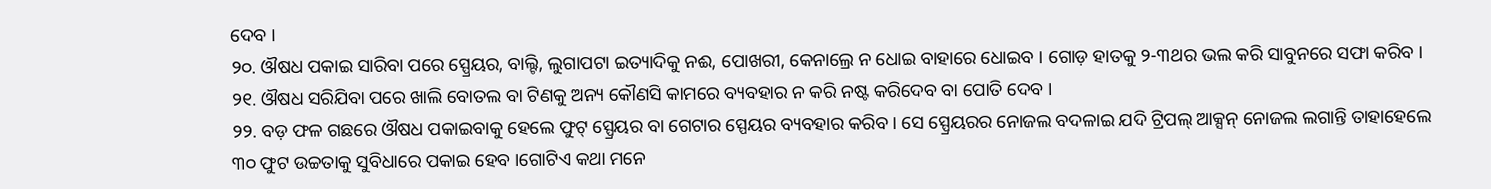ଦେବ ।
୨୦. ଔଷଧ ପକାଇ ସାରିବା ପରେ ସ୍ପ୍ରେୟର, ବାଲ୍ଟି, ଲୁଗାପଟା ଇତ୍ୟାଦିକୁ ନଈ, ପୋଖରୀ, କେନାଲ୍ରେ ନ ଧୋଇ ବାହାରେ ଧୋଇବ । ଗୋଡ଼ ହାତକୁ ୨-୩ଥର ଭଲ କରି ସାବୁନରେ ସଫା କରିବ ।
୨୧. ଔଷଧ ସରିଯିବା ପରେ ଖାଲି ବୋତଲ ବା ଟିଣକୁ ଅନ୍ୟ କୌଣସି କାମରେ ବ୍ୟବହାର ନ କରି ନଷ୍ଟ କରିଦେବ ବା ପୋତି ଦେବ ।
୨୨. ବଡ଼ ଫଳ ଗଛରେ ଔଷଧ ପକାଇବାକୁ ହେଲେ ଫୁଟ୍ ସ୍ପ୍ରେୟର ବା ଗେଟାର ସ୍ପେୟର ବ୍ୟବହାର କରିବ । ସେ ସ୍ପ୍ରେୟରର ନୋଜଲ ବଦଳାଇ ଯଦି ଟ୍ରିପଲ୍ ଆକ୍ସନ୍ ନୋଜଲ ଲଗାନ୍ତି ତାହାହେଲେ ୩୦ ଫୁଟ ଉଚ୍ଚତାକୁ ସୁବିଧାରେ ପକାଇ ହେବ ।ଗୋଟିଏ କଥା ମନେ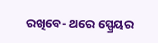ରଖିବେ- ଥରେ ସ୍ପ୍ରେୟର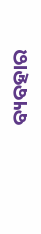ବ୍ୟବହାର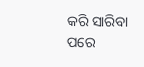କରି ସାରିବା ପରେ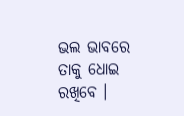ଭଲ ଭାବରେ ତାକୁ ଧୋଇ ରଖିବେ ।